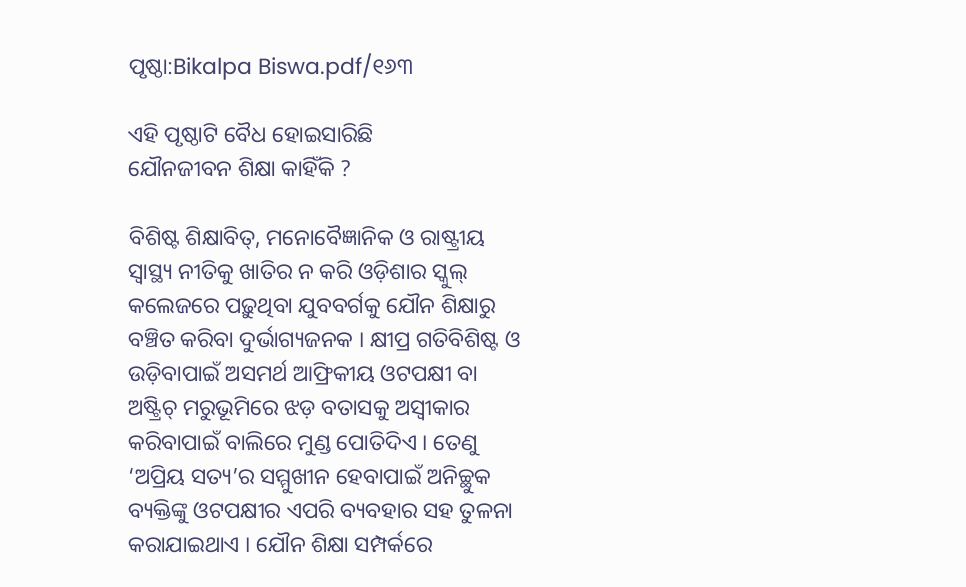ପୃଷ୍ଠା:Bikalpa Biswa.pdf/୧୬୩

ଏହି ପୃଷ୍ଠାଟି ବୈଧ ହୋଇସାରିଛି
ଯୌନଜୀବନ ଶିକ୍ଷା କାହିଁକି ?

ବିଶିଷ୍ଟ ଶିକ୍ଷାବିତ୍, ମନୋବୈଜ୍ଞାନିକ ଓ ରାଷ୍ଟ୍ରୀୟ ସ୍ୱାସ୍ଥ୍ୟ ନୀତିକୁ ଖାତିର ନ କରି ଓଡ଼ିଶାର ସ୍କୁଲ୍ କଲେଜରେ ପଢ଼ୁଥିବା ଯୁବବର୍ଗକୁ ଯୌନ ଶିକ୍ଷାରୁ ବଞ୍ଚିତ କରିବା ଦୁର୍ଭାଗ୍ୟଜନକ । କ୍ଷୀପ୍ର ଗତିବିଶିଷ୍ଟ ଓ ଉଡ଼ିବାପାଇଁ ଅସମର୍ଥ ଆଫ୍ରିକୀୟ ଓଟପକ୍ଷୀ ବା ଅଷ୍ଟ୍ରିଚ୍ ମରୁଭୂମିରେ ଝଡ଼ ବତାସକୁ ଅସ୍ୱୀକାର କରିବାପାଇଁ ବାଲିରେ ମୁଣ୍ଡ ପୋତିଦିଏ । ତେଣୁ ‘ଅପ୍ରିୟ ସତ୍ୟ’ର ସମ୍ମୁଖୀନ ହେବାପାଇଁ ଅନିଚ୍ଛୁକ ବ୍ୟକ୍ତିଙ୍କୁ ଓଟପକ୍ଷୀର ଏପରି ବ୍ୟବହାର ସହ ତୁଳନା କରାଯାଇଥାଏ । ଯୌନ ଶିକ୍ଷା ସମ୍ପର୍କରେ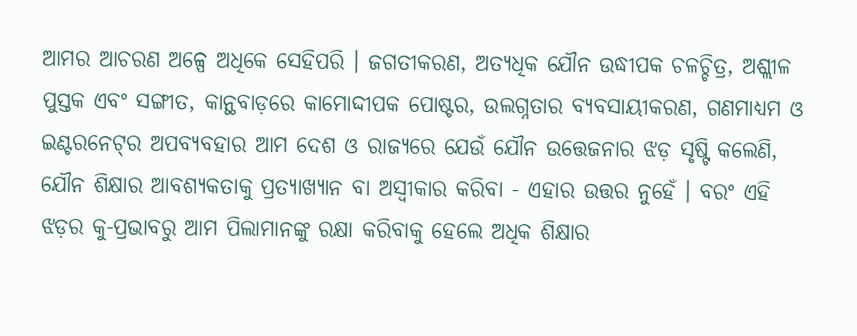ଆମର ଆଚରଣ ଅଳ୍ପେ ଅଧିକେ ସେହିପରି । ଜଗତୀକରଣ, ଅତ୍ୟଧିକ ଯୌନ ଉଦ୍ଧୀପକ ଚଳଚ୍ଚିତ୍ର, ଅଶ୍ଲୀଳ ପୁସ୍ତକ ଏବଂ ସଙ୍ଗୀତ, କାନ୍ଥବାଡ଼ରେ କାମୋଦ୍ଦୀପକ ପୋଷ୍ଟର, ଉଲଗ୍ନତାର ବ୍ୟବସାୟୀକରଣ, ଗଣମାଧ୍ୟମ ଓ ଇଣ୍ଟରନେଟ୍‌ର ଅପବ୍ୟବହାର ଆମ ଦେଶ ଓ ରାଜ୍ୟରେ ଯେଉଁ ଯୌନ ଉତ୍ତେଜନାର ଝଡ଼ ସୃଷ୍ଟି କଲେଣି, ଯୌନ ଶିକ୍ଷାର ଆବଶ୍ୟକତାକୁ ପ୍ରତ୍ୟାଖ୍ୟାନ ବା ଅସ୍ୱୀକାର କରିବା - ଏହାର ଉତ୍ତର ନୁହେଁ । ବରଂ ଏହି ଝଡ଼ର କୁ-ପ୍ରଭାବରୁ ଆମ ପିଲାମାନଙ୍କୁ ରକ୍ଷା କରିବାକୁ ହେଲେ ଅଧିକ ଶିକ୍ଷାର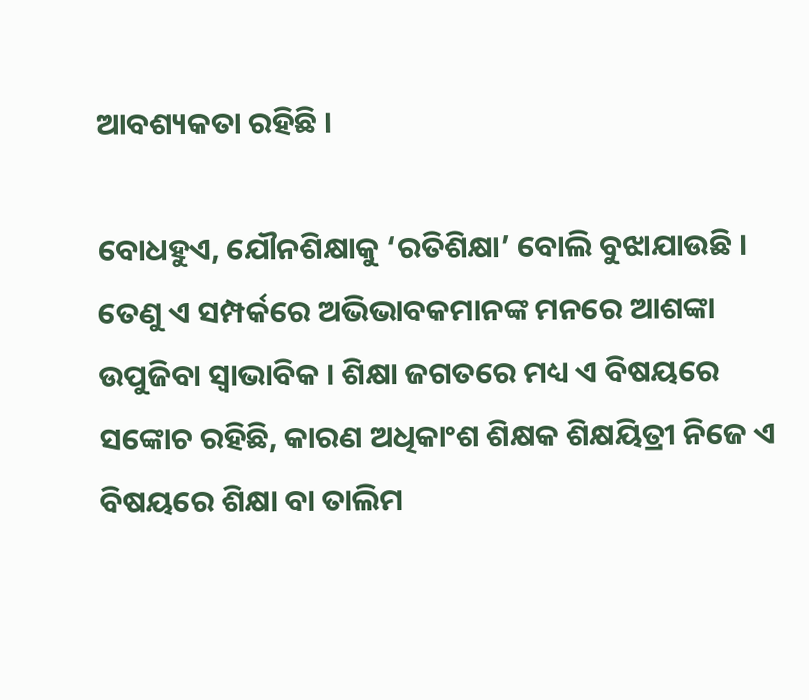ଆବଶ୍ୟକତା ରହିଛି ।

ବୋଧହୁଏ, ଯୌନଶିକ୍ଷାକୁ ‘ରତିଶିକ୍ଷା’ ବୋଲି ବୁଝାଯାଉଛି । ତେଣୁ ଏ ସମ୍ପର୍କରେ ଅଭିଭାବକମାନଙ୍କ ମନରେ ଆଶଙ୍କା ଉପୁଜିବା ସ୍ୱାଭାବିକ । ଶିକ୍ଷା ଜଗତରେ ମଧ୍ୟ ଏ ବିଷୟରେ ସଙ୍କୋଚ ରହିଛି, କାରଣ ଅଧିକାଂଶ ଶିକ୍ଷକ ଶିକ୍ଷୟିତ୍ରୀ ନିଜେ ଏ ବିଷୟରେ ଶିକ୍ଷା ବା ତାଲିମ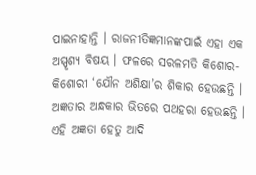ପାଇନାହାନ୍ତି । ରାଜନୀତିଜ୍ଞମାନଙ୍କପାଇଁ ଏହା ଏକ ଅସ୍ପୃଶ୍ୟ ବିଷୟ । ଫଳରେ ସରଳମତି କିଶୋର-କିଶୋରୀ ‘ଯୌନ ଅଶିକ୍ଷା’ର ଶିକାର ହେଉଛନ୍ତି । ଅଜ୍ଞତାର ଅନ୍ଧକାର ଭିତରେ ପଥହରା ହେଉଛନ୍ତି । ଏହି ଅଜ୍ଞତା ହେତୁ ଆଦି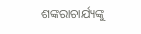ଶଙ୍କରାଚାର୍ଯ୍ୟଙ୍କୁ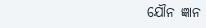ଯୌନ ଜ୍ଞାନ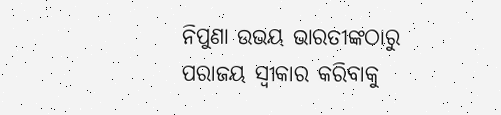ନିପୁଣା ଉଭୟ ଭାରତୀଙ୍କଠାରୁ ପରାଜୟ ସ୍ୱୀକାର କରିବାକୁ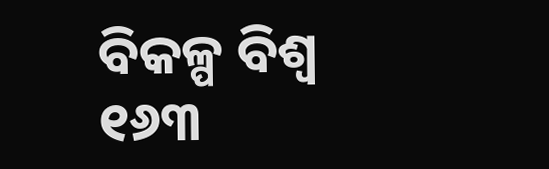ବିକଳ୍ପ ବିଶ୍ୱ ୧୬୩